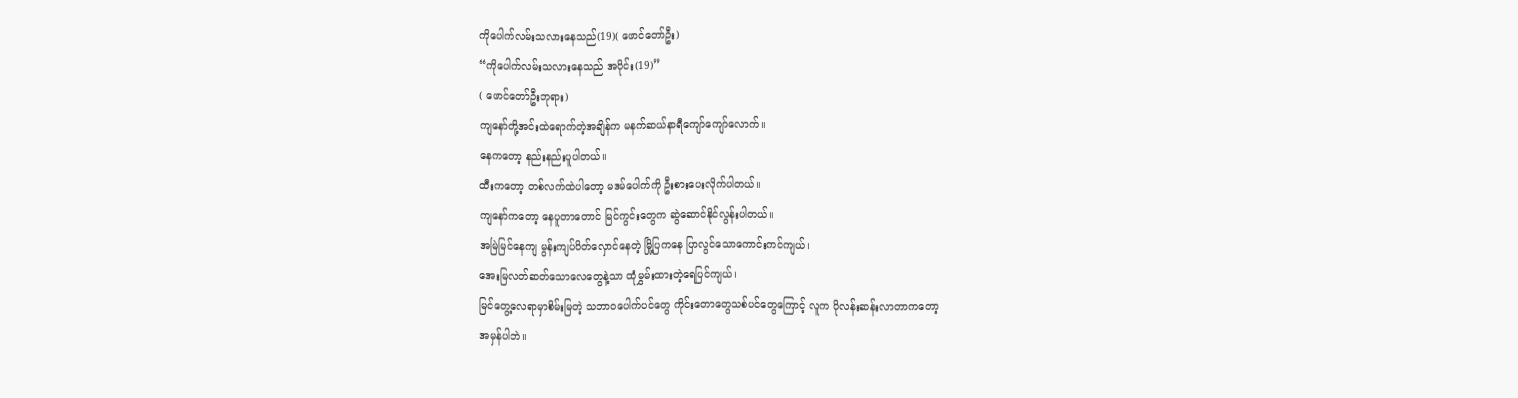ကိုပေါက်လမ်းသလားနေသည်(19)( ဖောင်တော်ဦး)
“ကိုပေါက်လမ်းသလားနေသည် အပိုင်း(19)”
( ဖောင်တော်ဦးဘုရား)
ကျနော်တို့အင်းထဲရောက်တဲ့အချိန်က မနက်ဆယ်နာရီကျော်ကျော်လောက်။
နေကတော့ နည်းနည်းပူပါတယ်။
ထီးကတော့ တစ်လက်ထဲပါတော့ မဒမ်ပေါက်ကို ဦးစားပေးလိုက်ပါတယ်။
ကျနော်ကတော့ နေပူတာတောင် မြင်ကွင်းတွေက ဆွဲဆောင်နိုင်လွန်းပါတယ်။
အမြဲမြင်နေကျ မွန်းကျပ်ပိတ်လှောင်နေတဲ့ မြို့ပြကနေ ပြာလွင်သောကောင်းကင်ကျယ်၊
အေးမြလတ်ဆတ်သောလေတွေနဲ့သာ ထုံမွှမ်းထားတဲ့ရေပြင်ကျယ်၊
မြင်တွေ့လေရာမှာစိမ်းမြတဲ့ သဘာဝပေါက်ပင်တွေ ကိုင်းတောတွေသစ်ပင်တွေကြောင့် လူက ပိုလန်းဆန်းလာတာကတော့
အမှန်ပါဘဲ။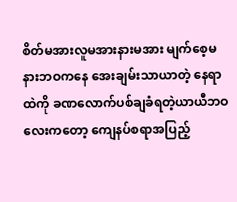စိတ်မအားလူမအားနားမအား မျက်စေ့မနားဘဝကနေ အေးချမ်းသာယာတဲ့ နေရာထဲကို ခဏလောက်ပစ်ချခံရတဲ့ယာယီဘဝလေးကတော့ ကျေနပ်စရာအပြည့်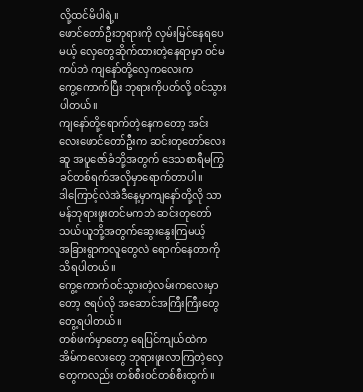လို့ထင်မိပါရဲ့။
ဖောင်တော်ဦးဘုရားကို လှမ်းမြင်နေရပေမယ့် လှေတွေဆိုက်ထားတဲ့နေရာမှာ ဝင်မကပ်ဘဲ ကျနော်တို့လှေကလေးက
ကွေ့ကောက်ပြီး ဘုရားကိုပတ်လို့ ဝင်သွားပါတယ်။
ကျနော်တို့ရောက်တဲ့နေကတော့ အင်းလေးဖောင်တော်ဦးက ဆင်းတုတော်လေးဆူ အပူဇော်ခံဘို့အတွက် ဒေသစာရီမကြွ
ခင်တစ်ရက်အလိုမှာရောက်တာပါ။
ဒါကြောင့်လဲအဲဒီနေ့မှာကျနော်တို့လို သာမန်ဘုရားဖူးတင်မကဘဲ ဆင်းတုတော်သယ်ယူဘို့အတွက်ဆွေးနွေးကြမယ့်
အခြားရွာကလူတွေလဲ ရောက်နေတာကို သိရပါတယ်။
ကွေ့ကောက်ဝင်သွားတဲ့လမ်းကလေးမှာတော့ ဇရပ်လို အဆောင်အကြီးကြီးတွေ တွေ့ရပါတယ်။
တစ်ဖက်မှာတော့ ရေပြင်ကျယ်ထဲက အိမ်ကလေးတွေ ဘုရားဖူးလာကြတဲ့လှေတွေကလည်း တစ်စီးဝင်တစ်စီးထွက်။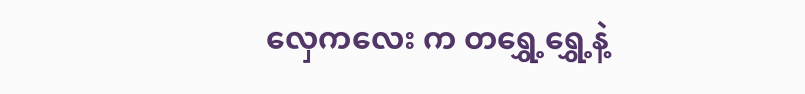လှေကလေး က တရွှေ့ရွှေ့နဲ့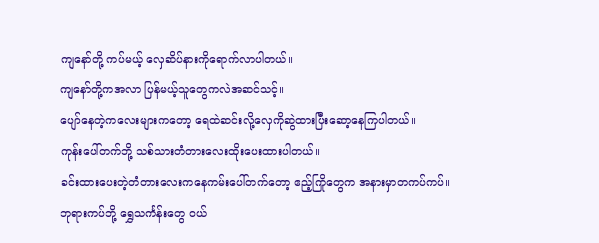ကျနော်တို့ ကပ်မယ့် လှေဆိပ်နားကိုရောက်လာပါတယ်။
ကျနော်တို့ကအလာ ပြန်မယ့်သူတွေကလဲအဆင်သင့်။
ပျော်နေတဲ့ကလေးများကတော့ ရေထဲဆင်းလို့လှေကိုဆွဲထားပြီးဆော့နေကြပါတယ်။
ကုန်းပေါ်တက်ဘို့ သစ်သားတံတားလေးထိုးပေးထားပါတယ်။
ခင်းထားပေးတဲ့တံတားလေးကနေကမ်းပေါ်တက်တော့ ဧည့်ကြိုတွေက အနားမှာတကပ်ကပ်။
ဘုရားကပ်ဘို့ ရွှေသင်္ကန်းတွေ ဝယ်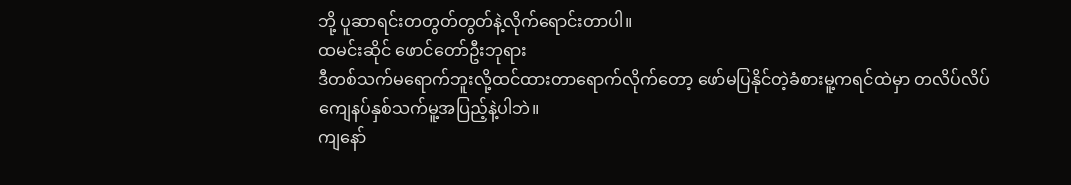ဘို့ ပူဆာရင်းတတွတ်တွတ်နဲ့လိုက်ရောင်းတာပါ။
ထမင်းဆိုင် ဖောင်တော်ဦးဘုရား
ဒီတစ်သက်မရောက်ဘူးလို့ထင်ထားတာရောက်လိုက်တော့ ဖော်မပြနိုင်တဲ့ခံစားမူ့ကရင်ထဲမှာ တလိပ်လိပ်
ကျေနပ်နှစ်သက်မူ့အပြည့်နဲ့ပါဘဲ။
ကျနော်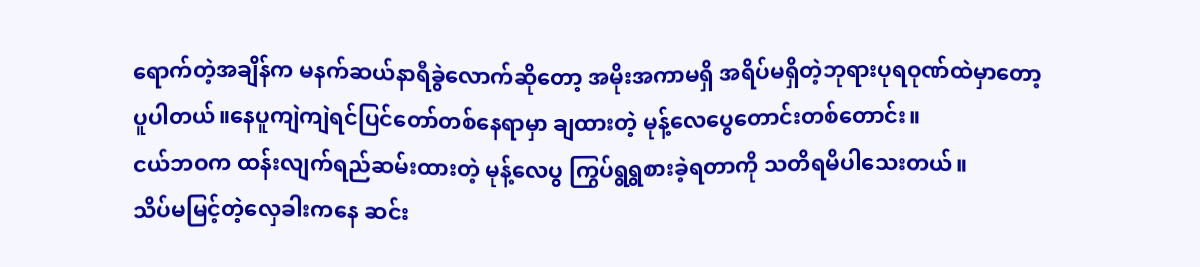ရောက်တဲ့အချိန်က မနက်ဆယ်နာရီခွဲလောက်ဆိုတော့ အမိုးအကာမရှိ အရိပ်မရှိတဲ့ဘုရားပုရဝုဏ်ထဲမှာတော့
ပူပါတယ်။နေပူကျဲကျဲရင်ပြင်တော်တစ်နေရာမှာ ချထားတဲ့ မုန့်လေပွေတောင်းတစ်တောင်း။
ငယ်ဘဝက ထန်းလျက်ရည်ဆမ်းထားတဲ့ မုန့်လေပွ ကြွပ်ရွရွစားခဲ့ရတာကို သတိရမိပါသေးတယ်။
သိပ်မမြင့်တဲ့လှေခါးကနေ ဆင်း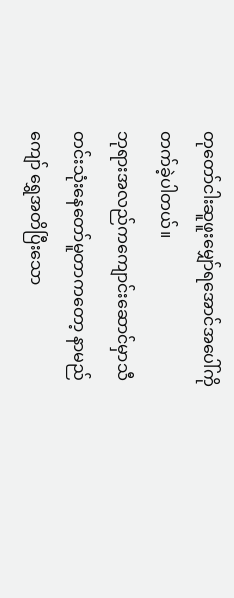တုတော်ငါးဆူဖူးမျှော်ရအောင်အပေါ်ကိုတက်ခဲ့ပါတယ်။
ဘုရားအလည်ကကျောင်းဆောင်မှာသီတင်းသုံးနေတော်မူတာကတော့ နာမည်ကျော် ရွှေအတိပြီးသော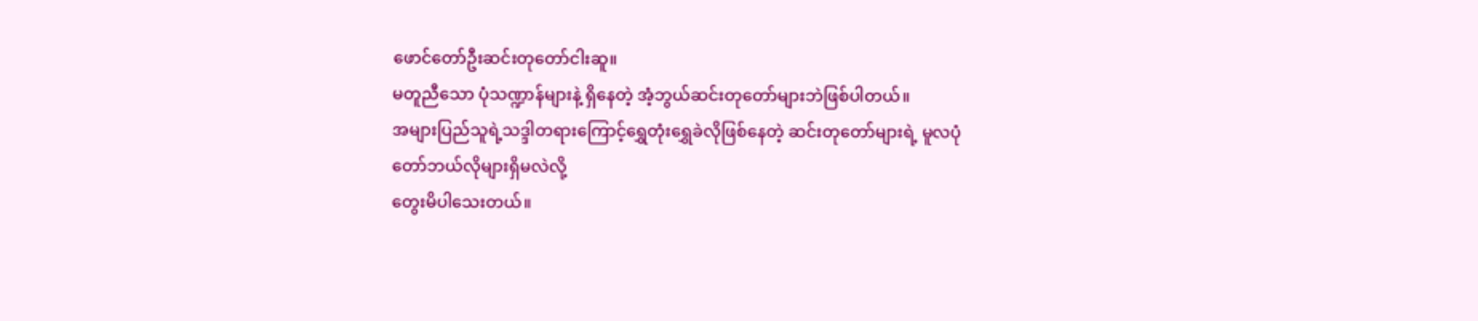ဖောင်တော်ဦးဆင်းတုတော်ငါးဆူ။
မတူညီသော ပုံသဏ္ဍာန်များနဲ့ ရှိနေတဲ့ အံ့ဘွယ်ဆင်းတုတော်များဘဲဖြစ်ပါတယ်။
အများပြည်သူရဲ့သဒ္ဒါတရားကြောင့်ရွှေတုံးရွှေခဲလိုဖြစ်နေတဲ့ ဆင်းတုတော်များရဲ့ မူလပုံတော်ဘယ်လိုများရှိမလဲလို့
တွေးမိပါသေးတယ်။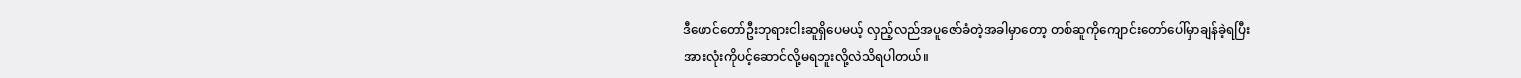ဒီဖောင်တော်ဦးဘုရားငါးဆူရှိပေမယ့် လှည့်လည်အပူဇော်ခံတဲ့အခါမှာတော့ တစ်ဆူကိုကျောင်းတော်ပေါ်မှာချန်ခဲ့ရပြီး
အားလုံးကိုပင့်ဆောင်လို့မရဘူးလို့လဲသိရပါတယ်။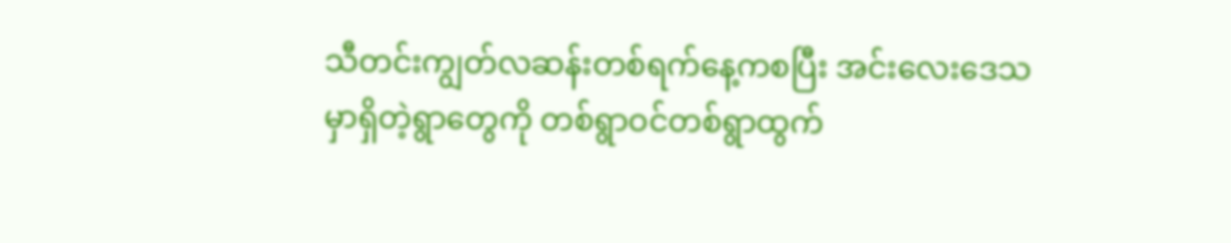သီတင်းကျွတ်လဆန်းတစ်ရက်နေ့ကစပြီး အင်းလေးဒေသမှာရှိတဲ့ရွာတွေကို တစ်ရွာဝင်တစ်ရွာထွက်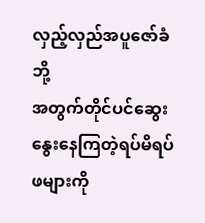လှည့်လှည်အပူဇော်ခံဘို့
အတွက်တိုင်ပင်ဆွေးနွေးနေကြတဲ့ရပ်မိရပ်ဖများကို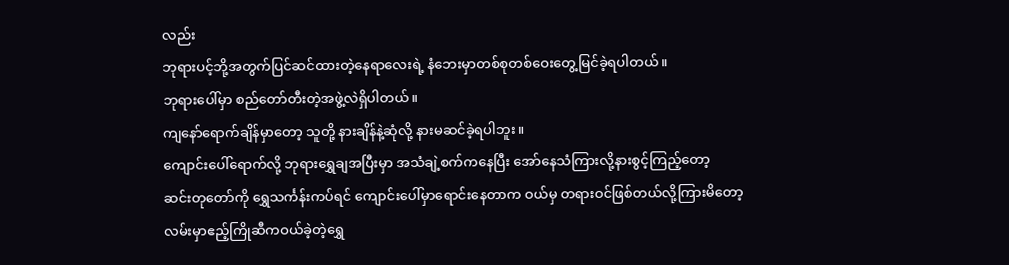လည်း
ဘုရားပင့်ဘို့အတွက်ပြင်ဆင်ထားတဲ့နေရာလေးရဲ့ နံဘေးမှာတစ်စုတစ်ဝေးတွေ့မြင်ခဲ့ရပါတယ်။
ဘုရားပေါ်မှာ စည်တော်တီးတဲ့အဖွဲ့လဲရှိပါတယ်။
ကျနော်ရောက်ချိန်မှာတော့ သူတို့ နားချိန်နဲ့ဆုံလို့ နားမဆင်ခဲ့ရပါဘူး။
ကျောင်းပေါ်ရောက်လို့ ဘုရားရွှေချအပြီးမှာ အသံချဲ့စက်ကနေပြီး အော်နေသံကြားလို့နားစွင့်ကြည့်တော့
ဆင်းတုတော်ကို ရွှေသင်္ကန်းကပ်ရင် ကျောင်းပေါ်မှာရောင်းနေတာက ဝယ်မှ တရားဝင်ဖြစ်တယ်လို့ကြားမိတော့
လမ်းမှာဧည့်ကြိုဆီကဝယ်ခဲ့တဲ့ရွှေ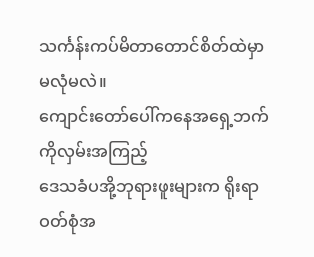သင်္ကန်းကပ်မိတာတောင်စိတ်ထဲမှာမလုံမလဲ။
ကျောင်းတော်ပေါ်ကနေအရှေ့ဘက်ကိုလှမ်းအကြည့်
ဒေသခံပအို့ဘုရားဖူးများက ရိုးရာဝတ်စုံအ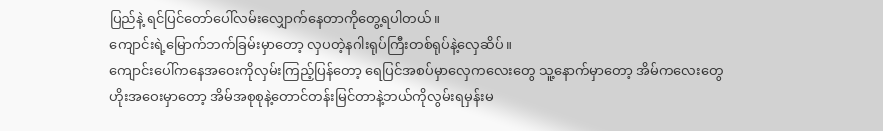ပြည်နဲ့ ရင်ပြင်တော်ပေါ်လမ်းလျှောက်နေတာကိုတွေ့ရပါတယ်။
ကျောင်းရဲ့မြောက်ဘက်ခြမ်းမှာတော့ လှပတဲ့နဂါးရုပ်ကြီးတစ်ရုပ်နဲ့လှေဆိပ်။
ကျောင်းပေါ်ကနေအဝေးကိုလှမ်းကြည့်ပြန်တော့ ရေပြင်အစပ်မှာလှေကလေးတွေ သူ့နောက်မှာတော့ အိမ်ကလေးတွေ
ဟိုးအဝေးမှာတော့ အိမ်အစုစုနဲ့တောင်တန်းမြင်တာနဲ့ဘယ်ကိုလွမ်းရမှန်းမ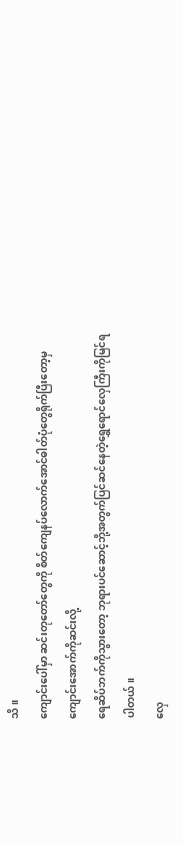သိ။
ကျောင်းပေါ်မှာ ဆင်းတုတော်တွေကို စိတ်ကျေနပ်လောက်အောင်ဓါတ်ပုံတွေရိုက်ပြီးတော့မှကျောင်းအောက်ကိုဆင်းလို့
ရေဆိပ်ဘက်ကိုသွားတော့ ဘုရားပင်ဆောင့်ဘို့အတွက်ပြင်ဆင်နေတဲ့ရွှေရောင်လှေကြီးကိုမြင်ရပါတယ်။
လှေ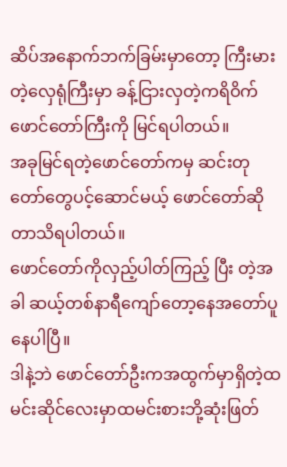ဆိပ်အနောက်ဘက်ခြမ်းမှာတော့ ကြီးမားတဲ့လှေရုံကြီးမှာ ခန့်ငြားလှတဲ့ကရိဝိက်ဖောင်တော်ကြီးကို မြင်ရပါတယ်။
အခုမြင်ရတဲ့ဖောင်တော်ကမှ ဆင်းတုတော်တွေပင့်ဆောင်မယ့် ဖောင်တော်ဆိုတာသိရပါတယ်။
ဖောင်တော်ကိုလှည့်ပါတ်ကြည့် ပြီး တဲ့အခါ ဆယ့်တစ်နာရီကျော်တော့နေအတော်ပူနေပါပြီ။
ဒါနဲ့ဘဲ ဖောင်တော်ဦးကအထွက်မှာရှိတဲ့ထမင်းဆိုင်လေးမှာထမင်းစားဘို့ဆုံးဖြတ်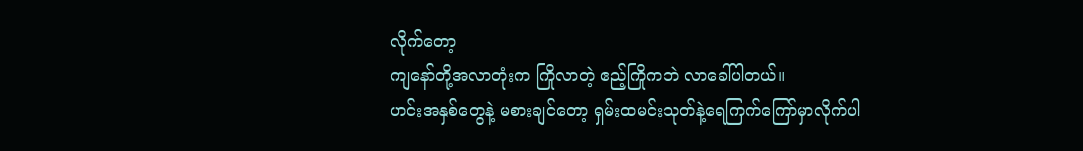လိုက်တော့
ကျနော်တို့အလာတုံးက ကြိုလာတဲ့ ဧည့်ကြိုကဘဲ လာခေါ်ပါတယ်။
ဟင်းအနှစ်တွေနဲ့ မစားချင်တော့ ရှမ်းထမင်းသုတ်နဲ့ရေကြက်ကြော်မှာလိုက်ပါ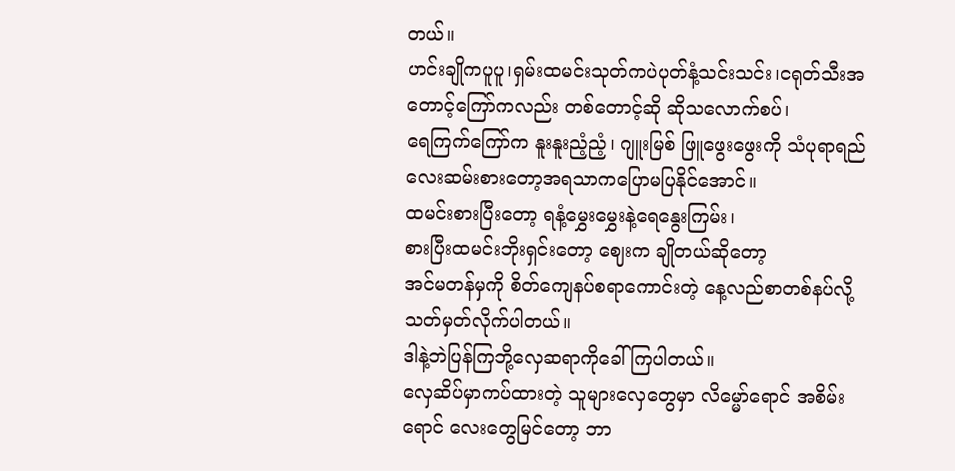တယ်။
ဟင်းချိုကပူပူ၊ရှမ်းထမင်းသုတ်ကပဲပုတ်နံ့သင်းသင်း၊ငရုတ်သီးအတောင့်ကြော်ကလည်း တစ်တောင့်ဆို ဆိုသလောက်စပ်၊
ရေကြက်ကြော်က နူးနူးညံ့ညံ့၊ ဂျူးမြစ် ဖြူဖွေးဖွေးကို သံပုရာရည်လေးဆမ်းစားတော့အရသာကပြောမပြနိုင်အောင်။
ထမင်းစားပြီးတော့ ရနံ့မွှေးမွှေးနဲ့ရေနွေးကြမ်း၊
စားပြီးထမင်းဘိုးရှင်းတော့ ဈေးက ချိုတယ်ဆိုတော့
အင်မတန်မှကို စိတ်ကျေနပ်စရာကောင်းတဲ့ နေ့လည်စာတစ်နပ်လို့သတ်မှတ်လိုက်ပါတယ်။
ဒါနဲ့ဘဲပြန်ကြဘို့လှေဆရာကိုခေါ်ကြပါတယ်။
လှေဆိပ်မှာကပ်ထားတဲ့ သူများလှေတွေမှာ လိမ္မော်ရောင် အစိမ်းရောင် လေးတွေမြင်တော့ ဘာ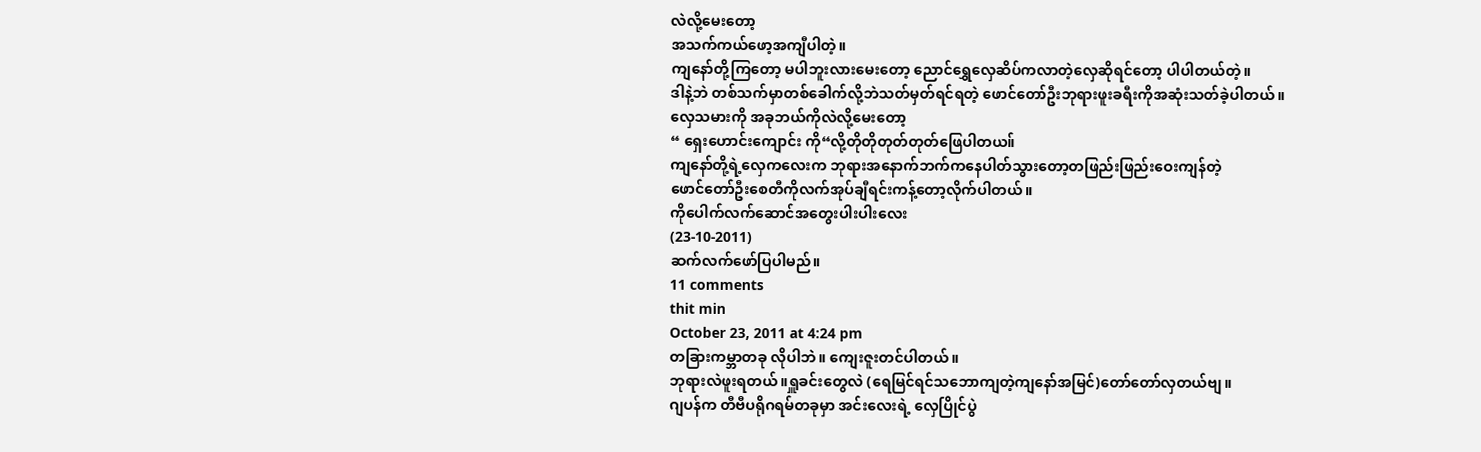လဲလို့မေးတော့
အသက်ကယ်ဖော့အကျီပါတဲ့။
ကျနော်တို့ကြတော့ မပါဘူးလားမေးတော့ ညောင်ရွှေလှေဆိပ်ကလာတဲ့လှေဆိုရင်တော့ ပါပါတယ်တဲ့။
ဒါနဲ့ဘဲ တစ်သက်မှာတစ်ခေါက်လို့ဘဲသတ်မှတ်ရင်ရတဲ့ ဖောင်တော်ဦးဘုရားဖူးခရီးကိုအဆုံးသတ်ခဲ့ပါတယ်။
လှေသမားကို အခုဘယ်ကိုလဲလို့မေးတော့
“ ရှေးဟောင်းကျောင်း ကို“လို့တိုတိုတုတ်တုတ်ဖြေပါတယ။်
ကျနော်တို့ရဲ့လှေကလေးက ဘုရားအနောက်ဘက်ကနေပါတ်သွားတော့တဖြည်းဖြည်းဝေးကျန်တဲ့
ဖောင်တော်ဦးစေတီကိုလက်အုပ်ချီရင်းကန့်တော့လိုက်ပါတယ်။
ကိုပေါက်လက်ဆောင်အတွေးပါးပါးလေး
(23-10-2011)
ဆက်လက်ဖော်ပြပါမည်။
11 comments
thit min
October 23, 2011 at 4:24 pm
တခြားကမ္ဘာတခု လိုပါဘဲ။ ကျေးဇူးတင်ပါတယ်။
ဘုရားလဲဖူးရတယ်။ရှူခင်းတွေလဲ (ရေမြင်ရင်သဘောကျတဲ့ကျနော်အမြင်)တော်တော်လှတယ်ဗျ။
ဂျပန်က တီဗီပရိုဂရမ်တခုမှာ အင်းလေးရဲ့ လှေပြိုင်ပွဲ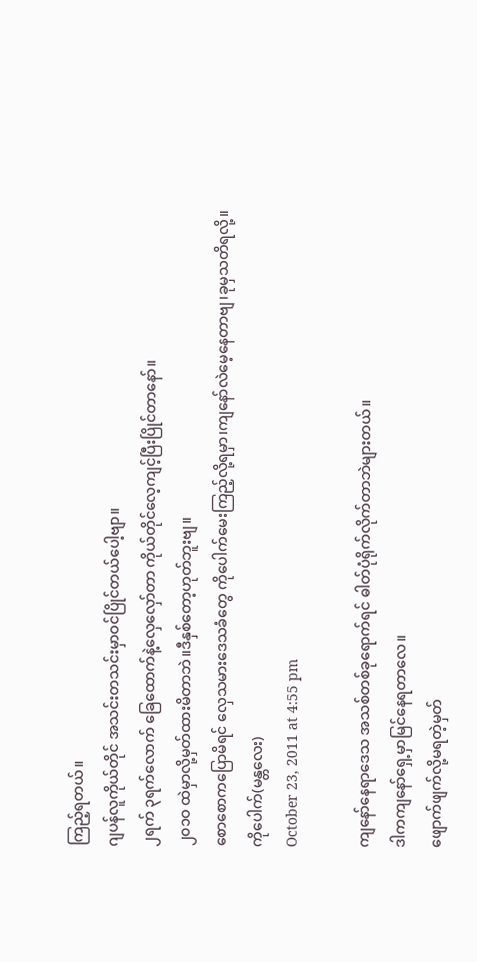ကြည့်ရတယ်။
ဂျပန်လူကိုယ်တိုင် အသင်းတသင်းမှာဝင်ပြိုင်တယ်ပေါ့ဗျာ။
၂ရက် ၃ရက်လောက် ခြေထောက်နဲ့လှေလှော်တာ ကိုယ်တိုင်လေ့ကျင့်ပြီးပြိုင်တာနော်။
၂၀၁ဝ ထဲမှာလို့မှတ်ထားမိတာဘဲ။ဒီနှစ်တော့ဟုတ်ဘူးဗျ။
စောစောကပြောမိရင် လှေသမားဒေသခံတွေ ကိုပေါက်မေးကြည့်လို့ရမှာ၊ကျနော်လဲမေ့နေတာဗျ၊ခုမှသတိရလို့။
ကိုပေါက်(မန္တလေး)
October 23, 2011 at 4:55 pm

ကျနော်နေရာဒေသ အသစ်တစ်ခုရောက်ရင် ဓါတ်ပုံရိုက်လိုက်တာဘဲများတယ်။
ဒါကကျနော်ရှေ့မှာမြင်နေရတာလေ။
ဖျောက်ဖျက်လို့မရတဲ့မှတ်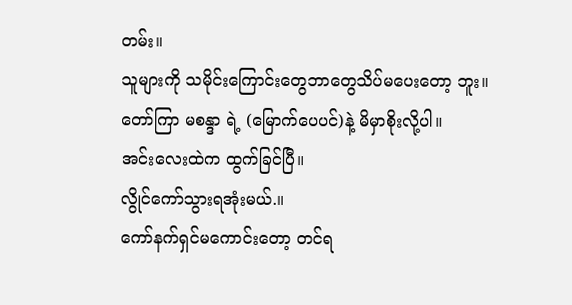တမ်း။
သူများကို သမိုင်းကြောင်းတွေဘာတွေသိပ်မပေးတော့ ဘူး။
တော်ကြာ မစန္ဒာ ရဲ့ (မြောက်ပေပင်)နဲ့ မိမှာစိုးလို့ပါ။
အင်းလေးထဲက ထွက်ခြင်ပြီ။
လွိုင်ကော်သွားရအုံးမယ်.။
ကော်နက်ရှင်မကောင်းတော့ တင်ရ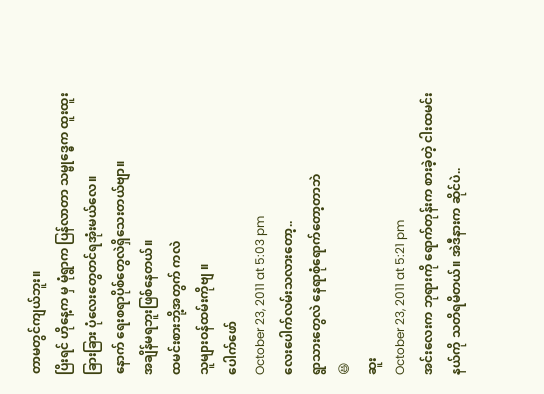တာမတွင်ကျယ်ဘူး။
ပြိးရင် ဟိုနေ့က မှ မုံရွာက ပြန်လာတာ သမ္ဗုဒ္ဓေက ထူးထူးခြားခြား ပုံလေးတွေတင်ရအုံးမယ်လေ။
နောက် ရေးစရာပိုစ်တွေလဲရှိသေးတယ်ဗျာ။
အချိန်မရဘူးဖြစ်နေတယ်။
ထမင်းစားဘို့အတွက် ကလဲ
သူများဝန်ထမ်းကိုဗျ ။
ပေါက်ဖော်
October 23, 2011 at 5:03 pm
လေးပေါက်လမ်းသလားတော့..
ရွာသားတွေလဲ နေရာစုံရောက်တော့တာဘဲ
😆
ဆူး
October 23, 2011 at 5:21 pm
အင်းလေးက ဘုရားကို ရောက်တုန်းက စားခဲ့တဲ့ ငါးထမင်းနယ်ကို သတိရမိတယ်။ အဲဒီနားက ဆိုင်ပဲ..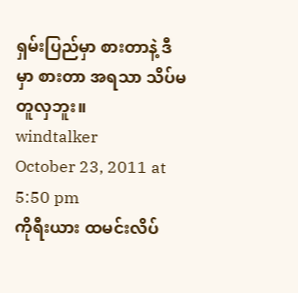ရှမ်းပြည်မှာ စားတာနဲ့ ဒီမှာ စားတာ အရသာ သိပ်မတူလှဘူး။
windtalker
October 23, 2011 at 5:50 pm
ကိုရီးယား ထမင်းလိပ်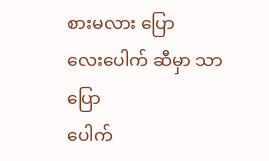စားမလား ပြော
လေးပေါက် ဆီမှာ သာ ပြော
ပေါက်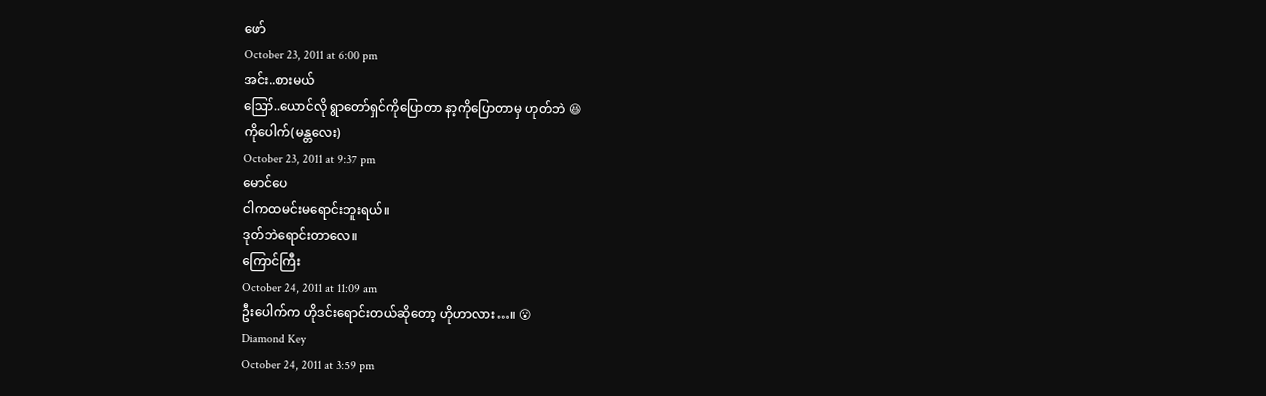ဖော်
October 23, 2011 at 6:00 pm
အင်း..စားမယ်
ဪ..ယောင်လို ရွာတော်ရှင်ကိုပြောတာ နာ့ကိုပြောတာမှ ဟုတ်ဘဲ 😆
ကိုပေါက်(မန္တလေး)
October 23, 2011 at 9:37 pm
မောင်ပေ
ငါကထမင်းမရောင်းဘူးရယ်။
ဒုတ်ဘဲရောင်းတာလေ။
ကြောင်ကြီး
October 24, 2011 at 11:09 am
ဦးပေါက်က ဟိုဒင်းရောင်းတယ်ဆိုတော့ ဟိုဟာလား…။ 😮
Diamond Key
October 24, 2011 at 3:59 pm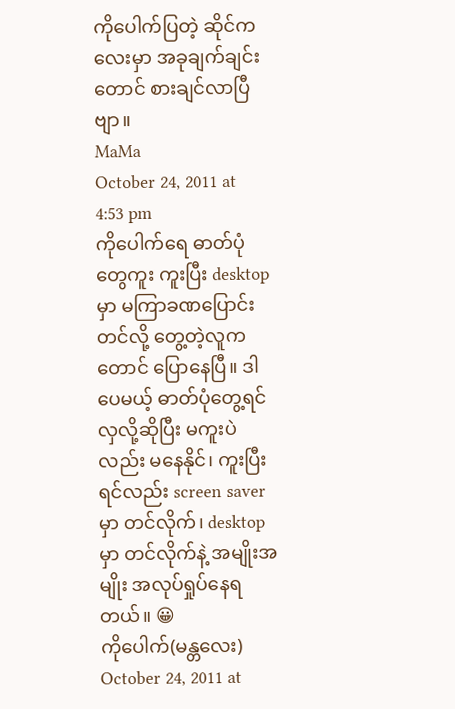ကိုပေါက်ပြတဲ့ ဆိုင်ကလေးမှာ အခုချက်ချင်းတောင် စားချင်လာပြီဗျာ။
MaMa
October 24, 2011 at 4:53 pm
ကိုပေါက်ရေ ဓာတ်ပုံတွေကူး ကူးပြီး desktop မှာ မကြာခဏပြောင်းတင်လို့ တွေ့တဲ့လူကတောင် ပြောနေပြီ။ ဒါပေမယ့် ဓာတ်ပုံတွေ့ရင် လှလို့ဆိုပြီး မကူးပဲလည်း မနေနိုင်၊ ကူးပြီးရင်လည်း screen saver မှာ တင်လိုက်၊ desktop မှာ တင်လိုက်နဲ့ အမျိုးအမျိုး အလုပ်ရှုပ်နေရတယ်။ 😀
ကိုပေါက်(မန္တလေး)
October 24, 2011 at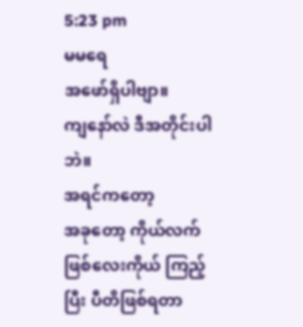5:23 pm
မမရေ
အဖော်ရှိပါဗျာ။
ကျနော်လဲ ဒီအတိုင်းပါဘဲ။
အရင်ကတော့
အခုတော့ ကိုယ်လက်ဖြစ်လေးကိုယ် ကြည့်ပြီး ပီတိဖြစ်ရတာ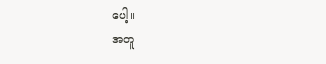ပေါ့။
အတူ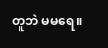တူဘဲ မမရေ။